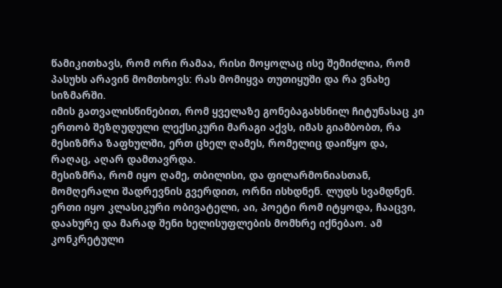წამიკითხავს, რომ ორი რამაა, რისი მოყოლაც ისე შემიძლია, რომ პასუხს არავინ მომთხოვს: რას მომიყვა თუთიყუში და რა ვნახე სიზმარში.
იმის გათვალისწინებით, რომ ყველაზე გონებაგახსნილ ჩიტუნასაც კი ერთობ შეზღუდული ლექსიკური მარაგი აქვს, იმას გიამბობთ, რა მესიზმრა ზაფხულში, ერთ ცხელ ღამეს, რომელიც დაიწყო და, რაღაც, აღარ დამთავრდა.
მესიზმრა, რომ იყო ღამე, თბილისი, და ფილარმონიასთან, მომღერალი შადრევნის გვერდით, ორნი ისხდნენ. ლუდს სვამდნენ. ერთი იყო კლასიკური ობივატელი, აი, პოეტი რომ იტყოდა, ჩააცვი, დაახურე და მარად შენი ხელისუფლების მომხრე იქნებაო. ამ კონკრეტული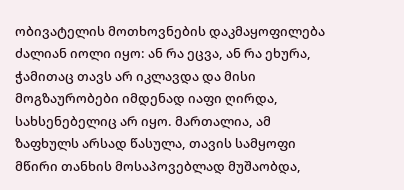ობივატელის მოთხოვნების დაკმაყოფილება ძალიან იოლი იყო: ან რა ეცვა, ან რა ეხურა, ჭამითაც თავს არ იკლავდა და მისი მოგზაურობები იმდენად იაფი ღირდა, სახსენებელიც არ იყო. მართალია, ამ ზაფხულს არსად წასულა, თავის სამყოფი მწირი თანხის მოსაპოვებლად მუშაობდა,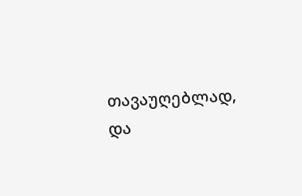თავაუღებლად, და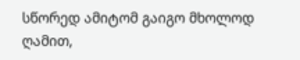სწორედ ამიტომ გაიგო მხოლოდ ღამით,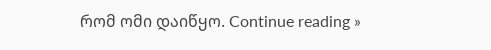რომ ომი დაიწყო. Continue reading »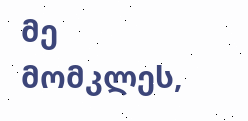მე მომკლეს,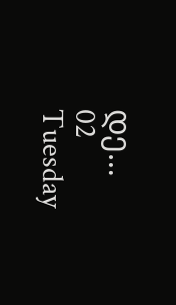დე…
02 Tuesday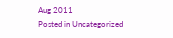Aug 2011
Posted in Uncategorized